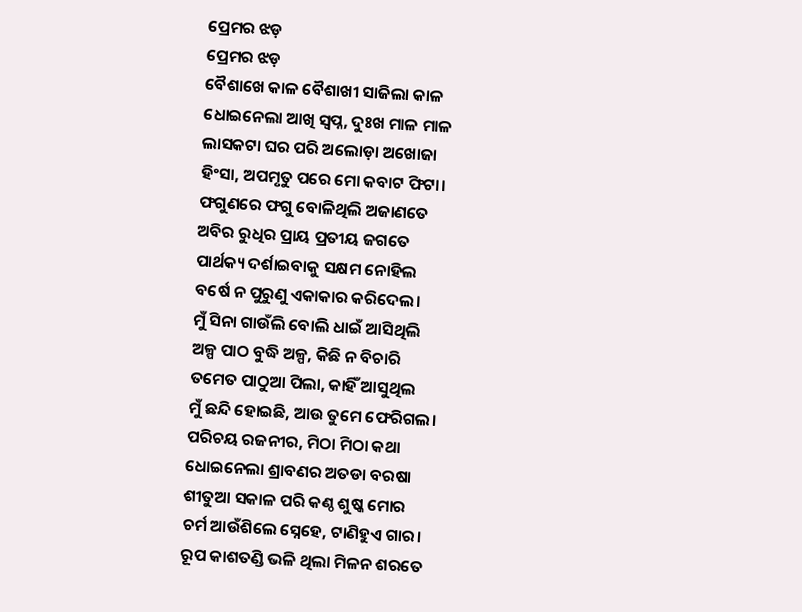ପ୍ରେମର ଝଡ଼
ପ୍ରେମର ଝଡ଼
ବୈଶାଖେ କାଳ ବୈଶାଖୀ ସାଜିଲା କାଳ
ଧୋଇନେଲା ଆଖି ସ୍ବପ୍ନ, ଦୁଃଖ ମାଳ ମାଳ
ଲାସକଟା ଘର ପରି ଅଲୋଡ଼ା ଅଖୋଜା
ହିଂସା, ଅପମୃତୁ ପରେ ମୋ କବାଟ ଫିଟା।
ଫଗୁଣରେ ଫଗୁ ବୋଳିଥିଲି ଅଜାଣତେ
ଅବିର ରୁଧିର ପ୍ରାୟ ପ୍ରତୀୟ ଜଗତେ
ପାର୍ଥକ୍ୟ ଦର୍ଶାଇବାକୁ ସକ୍ଷମ ନୋହିଲ
ବର୍ଷେ ନ ପୁରୁଣୁ ଏକାକାର କରିଦେଲ।
ମୁଁ ସିନା ଗାଉଁଲି ବୋଲି ଧାଇଁ ଆସିଥିଲି
ଅଳ୍ପ ପାଠ ବୁଦ୍ଧି ଅଳ୍ପ, କିଛି ନ ବିଚାରି
ତମେତ ପାଠୁଆ ପିଲା, କାହିଁ ଆସୁଥିଲ
ମୁଁ ଛନ୍ଦି ହୋଇଛି, ଆଉ ତୁମେ ଫେରିଗଲ।
ପରିଚୟ ରଜନୀର, ମିଠା ମିଠା କଥା
ଧୋଇନେଲା ଶ୍ରାବଣର ଅତଡା ବରଷା
ଶୀତୁଆ ସକାଳ ପରି କଣ୍ଠ ଶୁଷ୍କ ମୋର
ଚର୍ମ ଆଉଁଶିଲେ ସ୍ନେହେ, ଟାଣିହୁଏ ଗାର।
ରୂପ କାଶତଣ୍ଡି ଭଳି ଥିଲା ମିଳନ ଶରତେ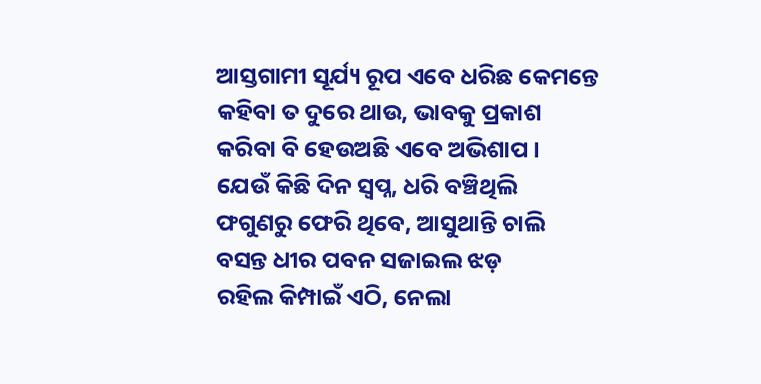ଆସ୍ତଗାମୀ ସୂର୍ଯ୍ୟ ରୂପ ଏବେ ଧରିଛ କେମନ୍ତେ
କହିବା ତ ଦୁରେ ଥାଉ, ଭାବକୁ ପ୍ରକାଶ
କରିବା ବି ହେଉଅଛି ଏବେ ଅଭିଶାପ ।
ଯେଉଁ କିଛି ଦିନ ସ୍ବପ୍ନ, ଧରି ବଞ୍ଚିଥିଲି
ଫଗୁଣରୁ ଫେରି ଥିବେ, ଆସୁଥାନ୍ତି ଚାଲି
ବସନ୍ତ ଧୀର ପବନ ସଜାଇଲ ଝଡ଼
ରହିଲ କିମ୍ପାଇଁ ଏଠି, ନେଲା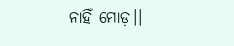ନାହିଁ ମୋଡ଼।।